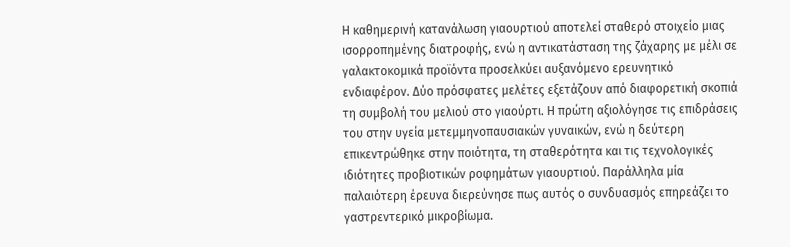Η καθημερινή κατανάλωση γιαουρτιού αποτελεί σταθερό στοιχείο μιας ισορροπημένης διατροφής, ενώ η αντικατάσταση της ζάχαρης με μέλι σε γαλακτοκομικά προϊόντα προσελκύει αυξανόμενο ερευνητικό ενδιαφέρον. Δύο πρόσφατες μελέτες εξετάζουν από διαφορετική σκοπιά τη συμβολή του μελιού στο γιαούρτι. Η πρώτη αξιολόγησε τις επιδράσεις του στην υγεία μετεμμηνοπαυσιακών γυναικών, ενώ η δεύτερη επικεντρώθηκε στην ποιότητα, τη σταθερότητα και τις τεχνολογικές ιδιότητες προβιοτικών ροφημάτων γιαουρτιού. Παράλληλα μία παλαιότερη έρευνα διερεύνησε πως αυτός ο συνδυασμός επηρεάζει το γαστρεντερικό μικροβίωμα.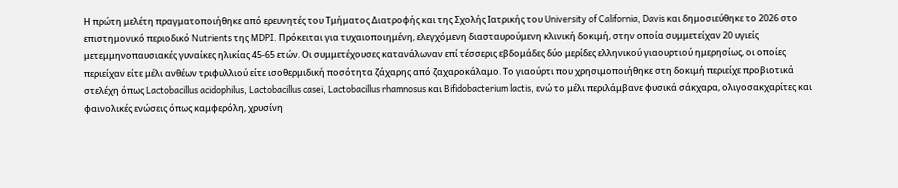Η πρώτη μελέτη πραγματοποιήθηκε από ερευνητές του Τμήματος Διατροφής και της Σχολής Ιατρικής του University of California, Davis και δημοσιεύθηκε το 2026 στο επιστημονικό περιοδικό Nutrients της MDPI. Πρόκειται για τυχαιοποιημένη, ελεγχόμενη διασταυρούμενη κλινική δοκιμή, στην οποία συμμετείχαν 20 υγιείς μετεμμηνοπαυσιακές γυναίκες ηλικίας 45-65 ετών. Οι συμμετέχουσες κατανάλωναν επί τέσσερις εβδομάδες δύο μερίδες ελληνικού γιαουρτιού ημερησίως, οι οποίες περιείχαν είτε μέλι ανθέων τριφυλλιού είτε ισοθερμιδική ποσότητα ζάχαρης από ζαχαροκάλαμο. Το γιαούρτι που χρησιμοποιήθηκε στη δοκιμή περιείχε προβιοτικά στελέχη όπως Lactobacillus acidophilus, Lactobacillus casei, Lactobacillus rhamnosus και Bifidobacterium lactis, ενώ το μέλι περιλάμβανε φυσικά σάκχαρα, ολιγοσακχαρίτες και φαινολικές ενώσεις όπως καμφερόλη, χρυσίνη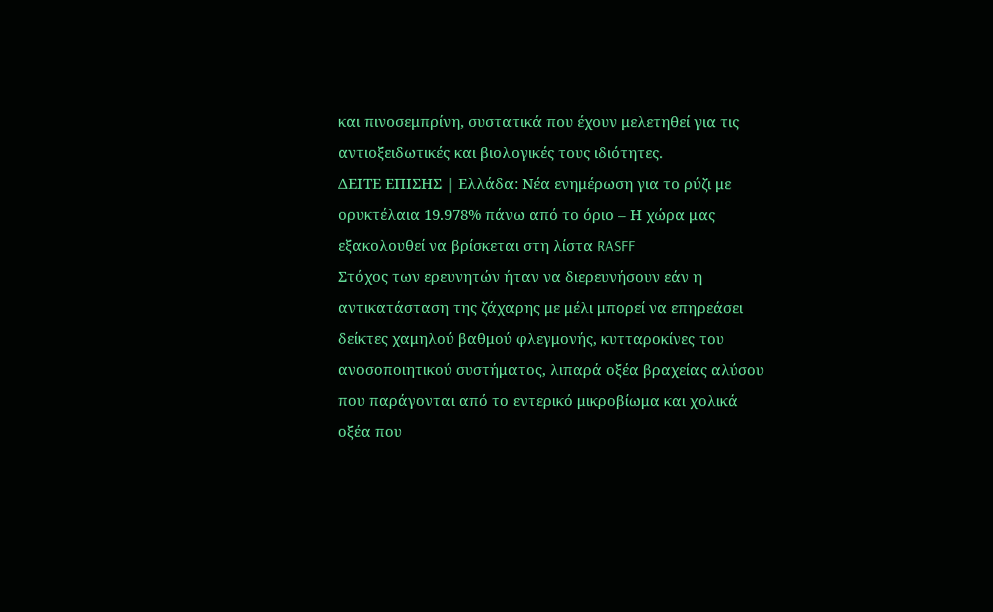και πινοσεμπρίνη, συστατικά που έχουν μελετηθεί για τις αντιοξειδωτικές και βιολογικές τους ιδιότητες.
ΔΕΙΤΕ ΕΠΙΣΗΣ | Ελλάδα: Νέα ενημέρωση για το ρύζι με ορυκτέλαια 19.978% πάνω από το όριο – Η χώρα μας εξακολουθεί να βρίσκεται στη λίστα RASFF
Στόχος των ερευνητών ήταν να διερευνήσουν εάν η αντικατάσταση της ζάχαρης με μέλι μπορεί να επηρεάσει δείκτες χαμηλού βαθμού φλεγμονής, κυτταροκίνες του ανοσοποιητικού συστήματος, λιπαρά οξέα βραχείας αλύσου που παράγονται από το εντερικό μικροβίωμα και χολικά οξέα που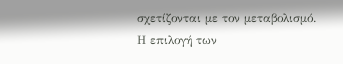σχετίζονται με τον μεταβολισμό. Η επιλογή των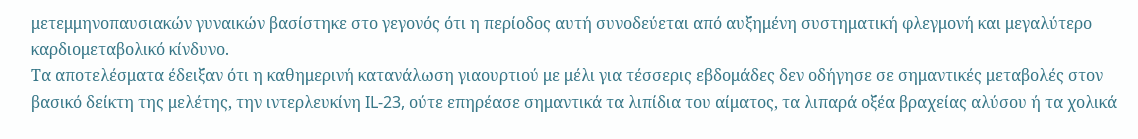μετεμμηνοπαυσιακών γυναικών βασίστηκε στο γεγονός ότι η περίοδος αυτή συνοδεύεται από αυξημένη συστηματική φλεγμονή και μεγαλύτερο καρδιομεταβολικό κίνδυνο.
Τα αποτελέσματα έδειξαν ότι η καθημερινή κατανάλωση γιαουρτιού με μέλι για τέσσερις εβδομάδες δεν οδήγησε σε σημαντικές μεταβολές στον βασικό δείκτη της μελέτης, την ιντερλευκίνη IL-23, ούτε επηρέασε σημαντικά τα λιπίδια του αίματος, τα λιπαρά οξέα βραχείας αλύσου ή τα χολικά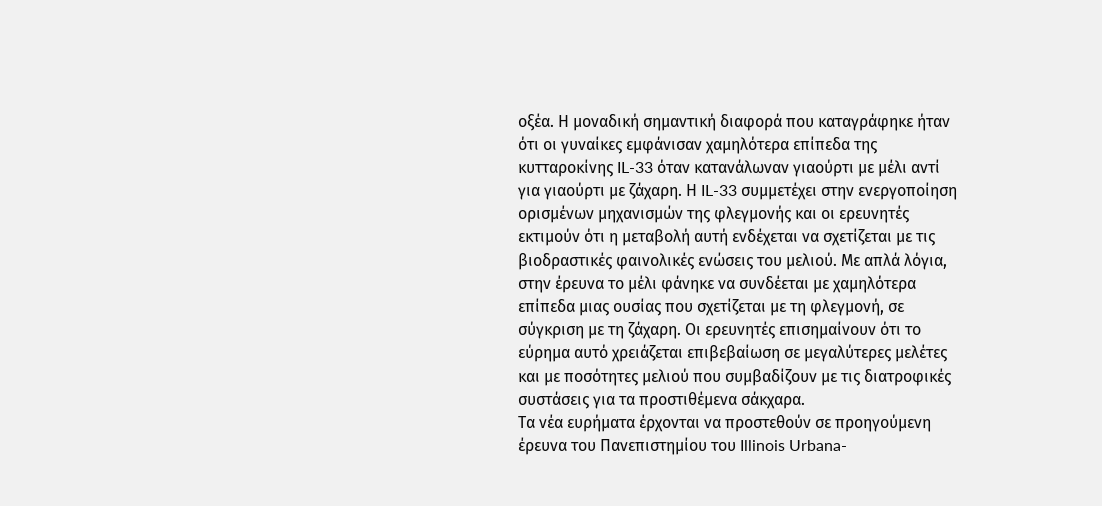οξέα. Η μοναδική σημαντική διαφορά που καταγράφηκε ήταν ότι οι γυναίκες εμφάνισαν χαμηλότερα επίπεδα της κυτταροκίνης IL-33 όταν κατανάλωναν γιαούρτι με μέλι αντί για γιαούρτι με ζάχαρη. Η IL-33 συμμετέχει στην ενεργοποίηση ορισμένων μηχανισμών της φλεγμονής και οι ερευνητές εκτιμούν ότι η μεταβολή αυτή ενδέχεται να σχετίζεται με τις βιοδραστικές φαινολικές ενώσεις του μελιού. Με απλά λόγια, στην έρευνα το μέλι φάνηκε να συνδέεται με χαμηλότερα επίπεδα μιας ουσίας που σχετίζεται με τη φλεγμονή, σε σύγκριση με τη ζάχαρη. Οι ερευνητές επισημαίνουν ότι το εύρημα αυτό χρειάζεται επιβεβαίωση σε μεγαλύτερες μελέτες και με ποσότητες μελιού που συμβαδίζουν με τις διατροφικές συστάσεις για τα προστιθέμενα σάκχαρα.
Τα νέα ευρήματα έρχονται να προστεθούν σε προηγούμενη έρευνα του Πανεπιστημίου του Illinois Urbana-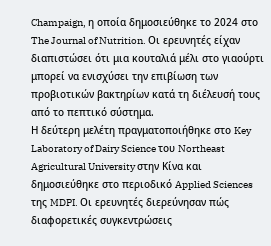Champaign, η οποία δημοσιεύθηκε το 2024 στο The Journal of Nutrition. Οι ερευνητές είχαν διαπιστώσει ότι μια κουταλιά μέλι στο γιαούρτι μπορεί να ενισχύσει την επιβίωση των προβιοτικών βακτηρίων κατά τη διέλευσή τους από το πεπτικό σύστημα.
Η δεύτερη μελέτη πραγματοποιήθηκε στο Key Laboratory of Dairy Science του Northeast Agricultural University στην Κίνα και δημοσιεύθηκε στο περιοδικό Applied Sciences της MDPI. Οι ερευνητές διερεύνησαν πώς διαφορετικές συγκεντρώσεις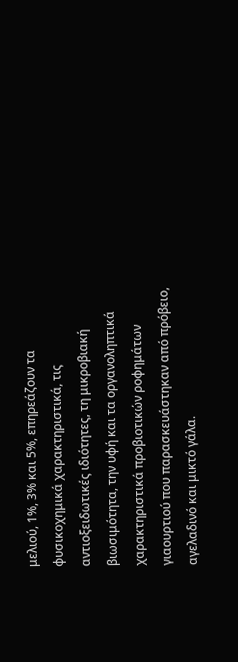μελιού, 1%, 3% και 5%, επηρεάζουν τα φυσικοχημικά χαρακτηριστικά, τις αντιοξειδωτικές ιδιότητες, τη μικροβιακή βιωσιμότητα, την υφή και τα οργανοληπτικά χαρακτηριστικά προβιοτικών ροφημάτων γιαουρτιού που παρασκευάστηκαν από πρόβειο, αγελαδινό και μικτό γάλα.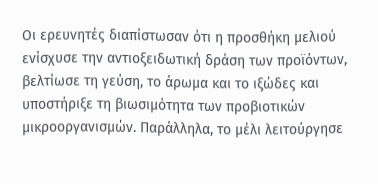Οι ερευνητές διαπίστωσαν ότι η προσθήκη μελιού ενίσχυσε την αντιοξειδωτική δράση των προϊόντων, βελτίωσε τη γεύση, το άρωμα και το ιξώδες και υποστήριξε τη βιωσιμότητα των προβιοτικών μικροοργανισμών. Παράλληλα, το μέλι λειτούργησε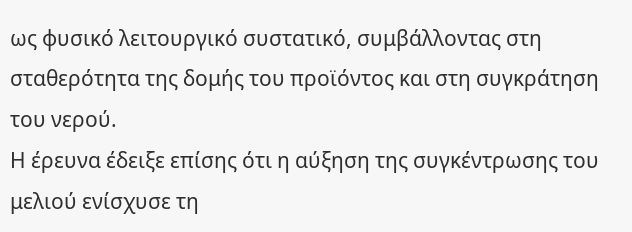ως φυσικό λειτουργικό συστατικό, συμβάλλοντας στη σταθερότητα της δομής του προϊόντος και στη συγκράτηση του νερού.
Η έρευνα έδειξε επίσης ότι η αύξηση της συγκέντρωσης του μελιού ενίσχυσε τη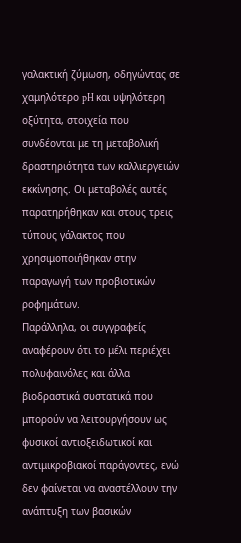γαλακτική ζύμωση, οδηγώντας σε χαμηλότερο pH και υψηλότερη οξύτητα, στοιχεία που συνδέονται με τη μεταβολική δραστηριότητα των καλλιεργειών εκκίνησης. Οι μεταβολές αυτές παρατηρήθηκαν και στους τρεις τύπους γάλακτος που χρησιμοποιήθηκαν στην παραγωγή των προβιοτικών ροφημάτων.
Παράλληλα, οι συγγραφείς αναφέρουν ότι το μέλι περιέχει πολυφαινόλες και άλλα βιοδραστικά συστατικά που μπορούν να λειτουργήσουν ως φυσικοί αντιοξειδωτικοί και αντιμικροβιακοί παράγοντες, ενώ δεν φαίνεται να αναστέλλουν την ανάπτυξη των βασικών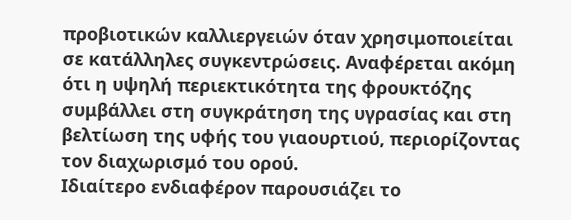προβιοτικών καλλιεργειών όταν χρησιμοποιείται σε κατάλληλες συγκεντρώσεις. Αναφέρεται ακόμη ότι η υψηλή περιεκτικότητα της φρουκτόζης συμβάλλει στη συγκράτηση της υγρασίας και στη βελτίωση της υφής του γιαουρτιού, περιορίζοντας τον διαχωρισμό του ορού.
Ιδιαίτερο ενδιαφέρον παρουσιάζει το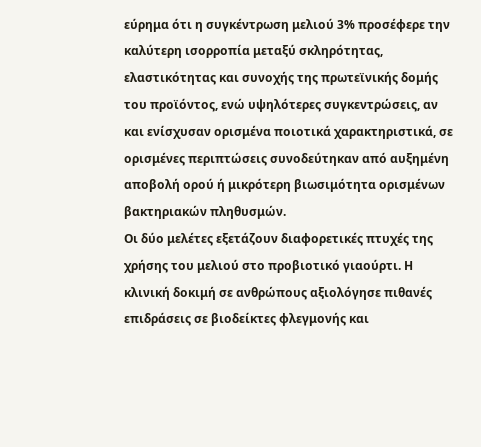εύρημα ότι η συγκέντρωση μελιού 3% προσέφερε την καλύτερη ισορροπία μεταξύ σκληρότητας, ελαστικότητας και συνοχής της πρωτεϊνικής δομής του προϊόντος, ενώ υψηλότερες συγκεντρώσεις, αν και ενίσχυσαν ορισμένα ποιοτικά χαρακτηριστικά, σε ορισμένες περιπτώσεις συνοδεύτηκαν από αυξημένη αποβολή ορού ή μικρότερη βιωσιμότητα ορισμένων βακτηριακών πληθυσμών.
Οι δύο μελέτες εξετάζουν διαφορετικές πτυχές της χρήσης του μελιού στο προβιοτικό γιαούρτι. Η κλινική δοκιμή σε ανθρώπους αξιολόγησε πιθανές επιδράσεις σε βιοδείκτες φλεγμονής και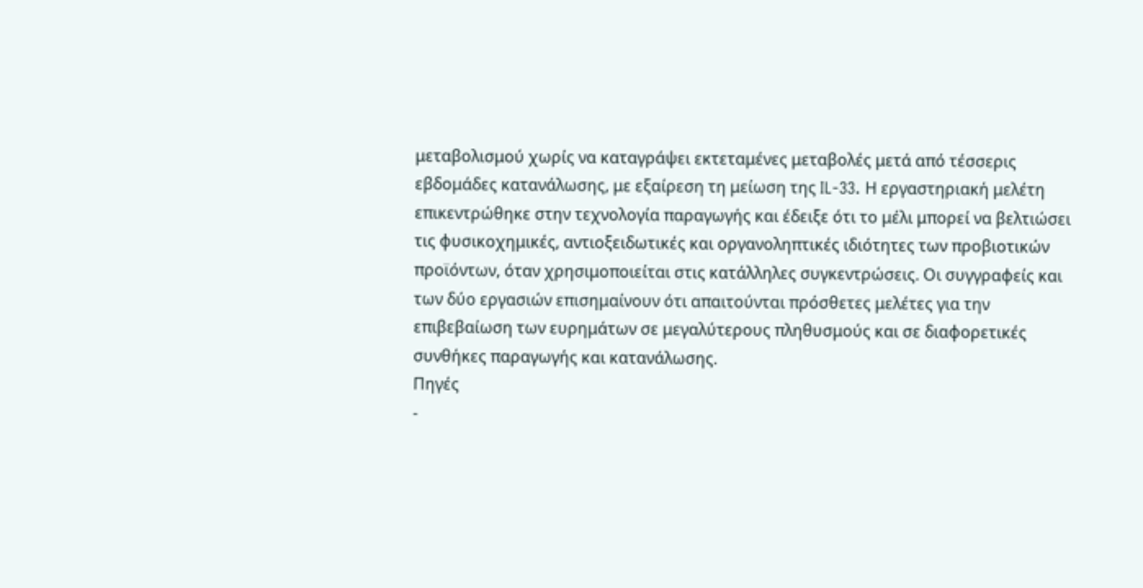μεταβολισμού χωρίς να καταγράψει εκτεταμένες μεταβολές μετά από τέσσερις εβδομάδες κατανάλωσης, με εξαίρεση τη μείωση της IL-33. Η εργαστηριακή μελέτη επικεντρώθηκε στην τεχνολογία παραγωγής και έδειξε ότι το μέλι μπορεί να βελτιώσει τις φυσικοχημικές, αντιοξειδωτικές και οργανοληπτικές ιδιότητες των προβιοτικών προϊόντων, όταν χρησιμοποιείται στις κατάλληλες συγκεντρώσεις. Οι συγγραφείς και των δύο εργασιών επισημαίνουν ότι απαιτούνται πρόσθετες μελέτες για την επιβεβαίωση των ευρημάτων σε μεγαλύτερους πληθυσμούς και σε διαφορετικές συνθήκες παραγωγής και κατανάλωσης.
Πηγές
-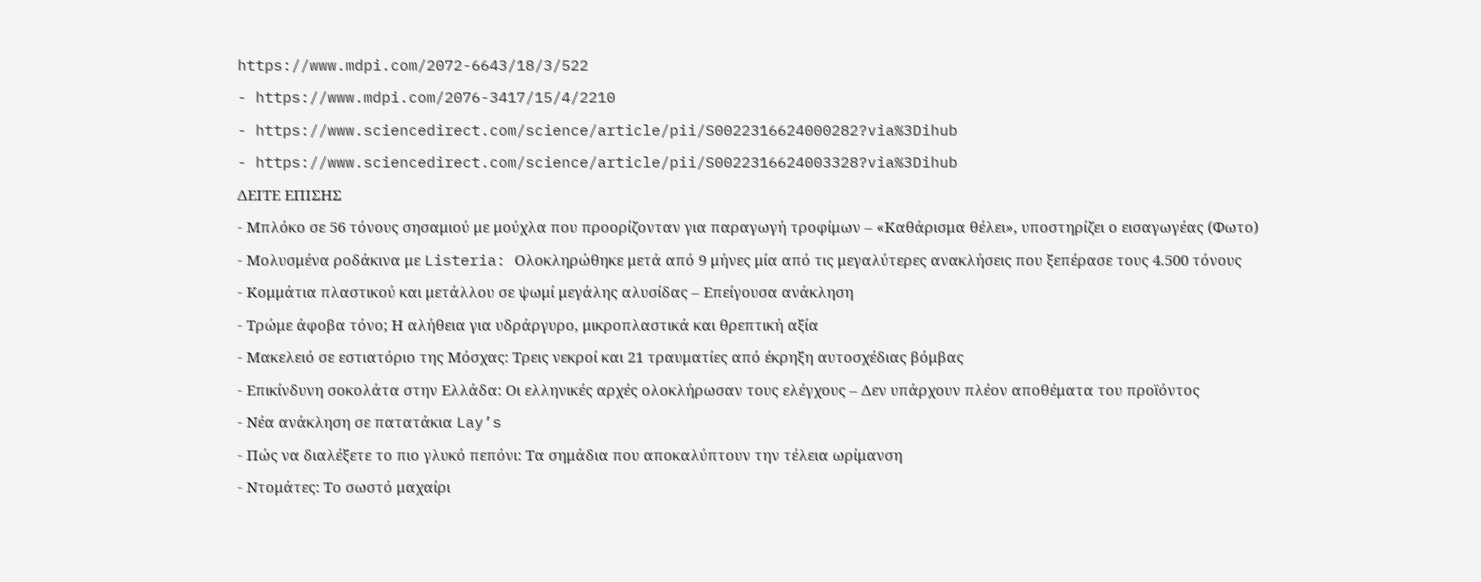https://www.mdpi.com/2072-6643/18/3/522
- https://www.mdpi.com/2076-3417/15/4/2210
- https://www.sciencedirect.com/science/article/pii/S0022316624000282?via%3Dihub
- https://www.sciencedirect.com/science/article/pii/S0022316624003328?via%3Dihub
ΔΕΙΤΕ ΕΠΙΣΗΣ
- Μπλόκο σε 56 τόνους σησαμιού με μούχλα που προορίζονταν για παραγωγή τροφίμων – «Καθάρισμα θέλει», υποστηρίζει ο εισαγωγέας (Φωτο)
- Μολυσμένα ροδάκινα με Listeria: Ολοκληρώθηκε μετά από 9 μήνες μία από τις μεγαλύτερες ανακλήσεις που ξεπέρασε τους 4.500 τόνους
- Κομμάτια πλαστικού και μετάλλου σε ψωμί μεγάλης αλυσίδας – Επείγουσα ανάκληση
- Τρώμε άφοβα τόνο; Η αλήθεια για υδράργυρο, μικροπλαστικά και θρεπτική αξία
- Μακελειό σε εστιατόριο της Μόσχας: Τρεις νεκροί και 21 τραυματίες από έκρηξη αυτοσχέδιας βόμβας
- Επικίνδυνη σοκολάτα στην Ελλάδα: Οι ελληνικές αρχές ολοκλήρωσαν τους ελέγχους – Δεν υπάρχουν πλέον αποθέματα του προϊόντος
- Νέα ανάκληση σε πατατάκια Lay’s
- Πώς να διαλέξετε το πιο γλυκό πεπόνι: Τα σημάδια που αποκαλύπτουν την τέλεια ωρίμανση
- Ντομάτες: Το σωστό μαχαίρι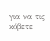για να τις κόβετε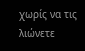χωρίς να τις λιώνετε